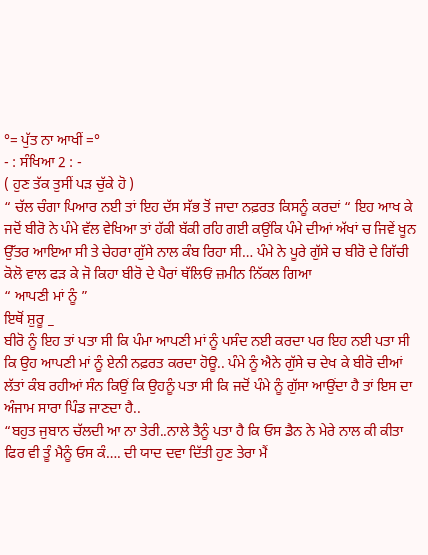°= ਪੁੱਤ ਨਾ ਆਖੀਂ =°
- : ਸੰਖਿਆ 2 : -
( ਹੁਣ ਤੱਕ ਤੁਸੀਂ ਪੜ ਚੁੱਕੇ ਹੋ )
“ ਚੱਲ ਚੰਗਾ ਪਿਆਰ ਨਈ ਤਾਂ ਇਹ ਦੱਸ ਸੱਭ ਤੋਂ ਜਾਦਾ ਨਫ਼ਰਤ ਕਿਸਨੂੰ ਕਰਦਾਂ “ ਇਹ ਆਖ ਕੇ ਜਦੋਂ ਬੀਰੋ ਨੇ ਪੰਮੇ ਵੱਲ ਵੇਖਿਆ ਤਾਂ ਹੱਕੀ ਬੱਕੀ ਰਹਿ ਗਈ ਕਉਂਕਿ ਪੰਮੇ ਦੀਆਂ ਅੱਖਾਂ ਚ ਜਿਵੇਂ ਖੂਨ ਉੱਤਰ ਆਇਆ ਸੀ ਤੇ ਚੇਹਰਾ ਗੁੱਸੇ ਨਾਲ ਕੰਬ ਰਿਹਾ ਸੀ… ਪੰਮੇ ਨੇ ਪੂਰੇ ਗੁੱਸੇ ਚ ਬੀਰੋ ਦੇ ਗਿੱਚੀ ਕੋਲੋ ਵਾਲ ਫੜ ਕੇ ਜੋ ਕਿਹਾ ਬੀਰੋ ਦੇ ਪੈਰਾਂ ਥੱਲਿਓਂ ਜ਼ਮੀਨ ਨਿੱਕਲ ਗਿਆ
“ ਆਪਣੀ ਮਾਂ ਨੂੰ ”
ਇਥੋਂ ਸ਼ੁਰੂ _
ਬੀਰੋ ਨੂੰ ਇਹ ਤਾਂ ਪਤਾ ਸੀ ਕਿ ਪੰਮਾ ਆਪਣੀ ਮਾਂ ਨੂੰ ਪਸੰਦ ਨਈ ਕਰਦਾ ਪਰ ਇਹ ਨਈ ਪਤਾ ਸੀ ਕਿ ਉਹ ਆਪਣੀ ਮਾਂ ਨੂੰ ਏਨੀ ਨਫ਼ਰਤ ਕਰਦਾ ਹੋਊ.. ਪੰਮੇ ਨੂੰ ਐਨੇ ਗੁੱਸੇ ਚ ਦੇਖ ਕੇ ਬੀਰੋ ਦੀਆਂ ਲੱਤਾਂ ਕੰਬ ਰਹੀਆਂ ਸੰਨ ਕਿਉਂ ਕਿ ਉਹਨੂੰ ਪਤਾ ਸੀ ਕਿ ਜਦੋਂ ਪੰਮੇ ਨੂੰ ਗੁੱਸਾ ਆਉਂਦਾ ਹੈ ਤਾਂ ਇਸ ਦਾ ਅੰਜਾਮ ਸਾਰਾ ਪਿੰਡ ਜਾਣਦਾ ਹੈ..
“ਬਹੁਤ ਜੁਬਾਨ ਚੱਲਦੀ ਆ ਨਾ ਤੇਰੀ..ਨਾਲੇ ਤੈਨੂੰ ਪਤਾ ਹੈ ਕਿ ਓਸ ਡੈਨ ਨੇ ਮੇਰੇ ਨਾਲ ਕੀ ਕੀਤਾ ਫਿਰ ਵੀ ਤੂੰ ਮੈਨੂੰ ਓਸ ਕੰ…. ਦੀ ਯਾਦ ਦਵਾ ਦਿੱਤੀ ਹੁਣ ਤੇਰਾ ਮੈਂ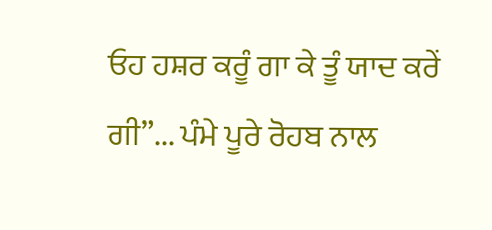ਓਹ ਹਸ਼ਰ ਕਰੂੰ ਗਾ ਕੇ ਤੂੰ ਯਾਦ ਕਰੇਂ ਗੀ”... ਪੰਮੇ ਪੂਰੇ ਰੋਹਬ ਨਾਲ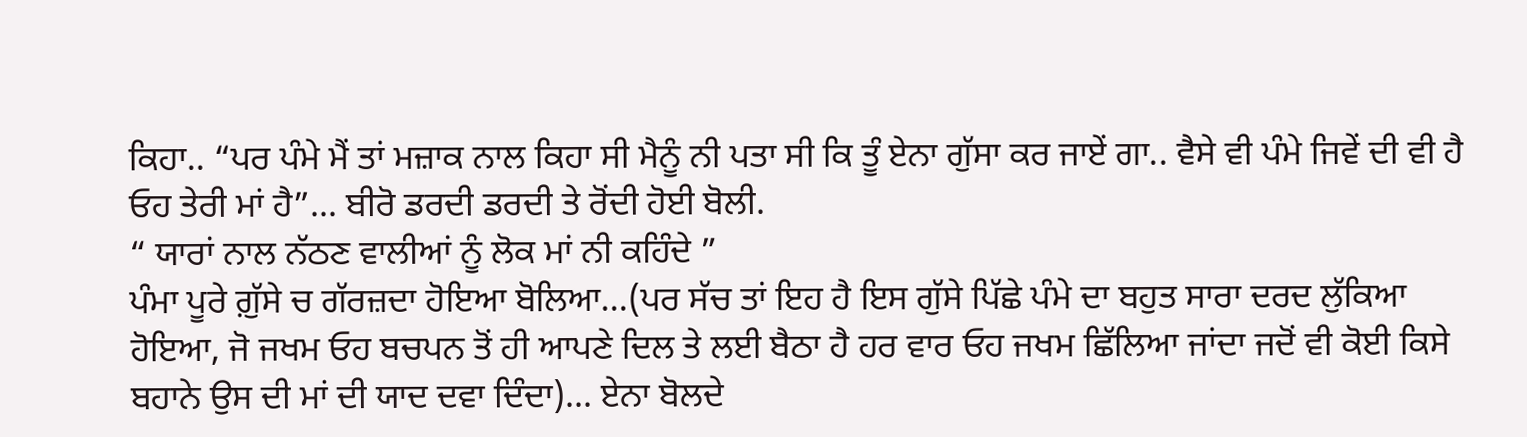ਕਿਹਾ.. “ਪਰ ਪੰਮੇ ਮੈਂ ਤਾਂ ਮਜ਼ਾਕ ਨਾਲ ਕਿਹਾ ਸੀ ਮੈਨੂੰ ਨੀ ਪਤਾ ਸੀ ਕਿ ਤੂੰ ਏਨਾ ਗੁੱਸਾ ਕਰ ਜਾਏਂ ਗਾ.. ਵੈਸੇ ਵੀ ਪੰਮੇ ਜਿਵੇਂ ਦੀ ਵੀ ਹੈ ਓਹ ਤੇਰੀ ਮਾਂ ਹੈ”... ਬੀਰੋ ਡਰਦੀ ਡਰਦੀ ਤੇ ਰੋਂਦੀ ਹੋਈ ਬੋਲੀ.
“ ਯਾਰਾਂ ਨਾਲ ਨੱਠਣ ਵਾਲੀਆਂ ਨੂੰ ਲੋਕ ਮਾਂ ਨੀ ਕਹਿੰਦੇ ”
ਪੰਮਾ ਪੂਰੇ ਗ਼ੁੱਸੇ ਚ ਗੱਰਜ਼ਦਾ ਹੋਇਆ ਬੋਲਿਆ…(ਪਰ ਸੱਚ ਤਾਂ ਇਹ ਹੈ ਇਸ ਗੁੱਸੇ ਪਿੱਛੇ ਪੰਮੇ ਦਾ ਬਹੁਤ ਸਾਰਾ ਦਰਦ ਲੁੱਕਿਆ ਹੋਇਆ, ਜੋ ਜਖਮ ਓਹ ਬਚਪਨ ਤੋਂ ਹੀ ਆਪਣੇ ਦਿਲ ਤੇ ਲਈ ਬੈਠਾ ਹੈ ਹਰ ਵਾਰ ਓਹ ਜਖਮ ਛਿੱਲਿਆ ਜਾਂਦਾ ਜਦੋਂ ਵੀ ਕੋਈ ਕਿਸੇ ਬਹਾਨੇ ਉਸ ਦੀ ਮਾਂ ਦੀ ਯਾਦ ਦਵਾ ਦਿੰਦਾ)... ਏਨਾ ਬੋਲਦੇ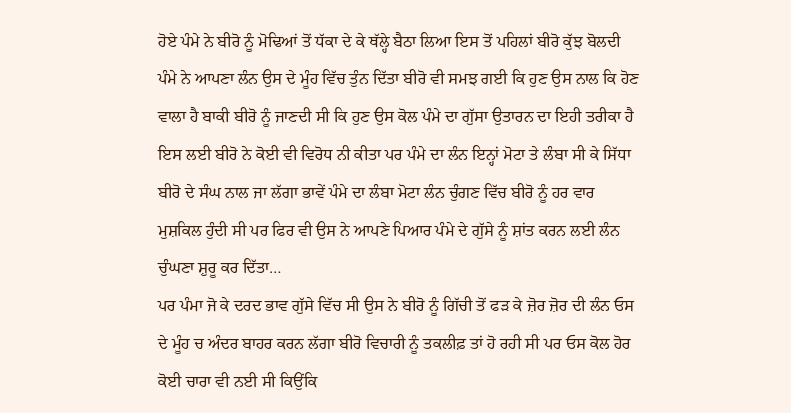ਹੋਏ ਪੰਮੇ ਨੇ ਬੀਰੋ ਨੂੰ ਮੋਢਿਆਂ ਤੋਂ ਧੱਕਾ ਦੇ ਕੇ ਥੱਲ੍ਹੇ ਬੈਠਾ ਲਿਆ ਇਸ ਤੋਂ ਪਹਿਲਾਂ ਬੀਰੋ ਕੁੱਝ ਬੋਲਦੀ ਪੰਮੇ ਨੇ ਆਪਣਾ ਲੰਨ ਉਸ ਦੇ ਮੂੰਹ ਵਿੱਚ ਤੁੰਨ ਦਿੱਤਾ ਬੀਰੋ ਵੀ ਸਮਝ ਗਈ ਕਿ ਹੁਣ ਉਸ ਨਾਲ ਕਿ ਹੋਣ ਵਾਲਾ ਹੈ ਬਾਕੀ ਬੀਰੋ ਨੂੰ ਜਾਣਦੀ ਸੀ ਕਿ ਹੁਣ ਉਸ ਕੋਲ ਪੰਮੇ ਦਾ ਗੁੱਸਾ ਉਤਾਰਨ ਦਾ ਇਹੀ ਤਰੀਕਾ ਹੈ ਇਸ ਲਈ ਬੀਰੋ ਨੇ ਕੋਈ ਵੀ ਵਿਰੋਧ ਨੀ ਕੀਤਾ ਪਰ ਪੰਮੇ ਦਾ ਲੰਨ ਇਨ੍ਹਾਂ ਮੋਟਾ ਤੇ ਲੰਬਾ ਸੀ ਕੇ ਸਿੱਧਾ ਬੀਰੋ ਦੇ ਸੰਘ ਨਾਲ ਜਾ ਲੱਗਾ ਭਾਵੇਂ ਪੰਮੇ ਦਾ ਲੰਬਾ ਮੋਟਾ ਲੰਨ ਚੁੰਗਣ ਵਿੱਚ ਬੀਰੋ ਨੂੰ ਹਰ ਵਾਰ ਮੁਸ਼ਕਿਲ ਹੁੰਦੀ ਸੀ ਪਰ ਫਿਰ ਵੀ ਉਸ ਨੇ ਆਪਣੇ ਪਿਆਰ ਪੰਮੇ ਦੇ ਗੁੱਸੇ ਨੂੰ ਸ਼ਾਂਤ ਕਰਨ ਲਈ ਲੰਨ ਚੁੰਘਣਾ ਸ਼ੁਰੂ ਕਰ ਦਿੱਤਾ…
ਪਰ ਪੰਮਾ ਜੋ ਕੇ ਦਰਦ ਭਾਵ ਗੁੱਸੇ ਵਿੱਚ ਸੀ ਉਸ ਨੇ ਬੀਰੋ ਨੂੰ ਗਿੱਚੀ ਤੋਂ ਫੜ ਕੇ ਜ਼ੋਰ ਜ਼ੋਰ ਦੀ ਲੰਨ ਓਸ ਦੇ ਮੂੰਹ ਚ ਅੰਦਰ ਬਾਹਰ ਕਰਨ ਲੱਗਾ ਬੀਰੋ ਵਿਚਾਰੀ ਨੂੰ ਤਕਲੀਫ਼ ਤਾਂ ਹੋ ਰਹੀ ਸੀ ਪਰ ਓਸ ਕੋਲ ਹੋਰ ਕੋਈ ਚਾਰਾ ਵੀ ਨਈ ਸੀ ਕਿਉਂਕਿ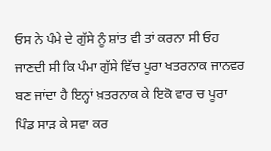ਓਸ ਨੇ ਪੰਮੇ ਦੇ ਗੁੱਸੇ ਨੂੰ ਸ਼ਾਂਤ ਵੀ ਤਾਂ ਕਰਨਾ ਸੀ ਓਹ ਜਾਣਦੀ ਸੀ ਕਿ ਪੰਮਾ ਗੁੱਸੇ ਵਿੱਚ ਪੂਰਾ ਖਤਰਨਾਕ ਜਾਨਵਰ ਬਣ ਜਾਂਦਾ ਹੈ ਇਨ੍ਹਾਂ ਖ਼ਤਰਨਾਕ ਕੇ ਇਕੋ ਵਾਰ ਚ ਪੂਰਾ ਪਿੰਡ ਸਾੜ ਕੇ ਸਵਾ ਕਰ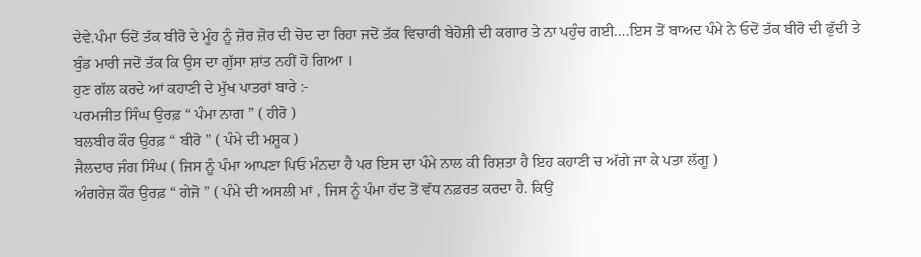ਦੇਵੇ.ਪੰਮਾ ਓਦੋਂ ਤੱਕ ਬੀਰੋ ਦੇ ਮੂੰਹ ਨੂੰ ਜ਼ੋਰ ਜ਼ੋਰ ਦੀ ਚੋਦ ਦਾ ਰਿਹਾ ਜਦੋਂ ਤੱਕ ਵਿਚਾਰੀ ਬੇਹੋਸ਼ੀ ਦੀ ਕਗਾਰ ਤੇ ਨਾ ਪਹੁੰਚ ਗਈ….ਇਸ ਤੋਂ ਬਾਅਦ ਪੰਮੇ ਨੇ ਓਦੋਂ ਤੱਕ ਬੀਰੋ ਦੀ ਫੁੱਦੀ ਤੇ ਬੁੰਡ ਮਾਰੀ ਜਦੋਂ ਤੱਕ ਕਿ ਉਸ ਦਾ ਗੁੱਸਾ ਸ਼ਾਂਤ ਨਹੀਂ ਹੋ ਗਿਆ ।
ਹੁਣ ਗੱਲ ਕਰਦੇ ਆਂ ਕਹਾਣੀ ਦੇ ਮੁੱਖ ਪਾਤਰਾਂ ਬਾਰੇ :-
ਪਰਮਜੀਤ ਸਿੰਘ ਉਰਫ਼ “ ਪੰਮਾ ਨਾਗ ” ( ਹੀਰੋ )
ਬਲਬੀਰ ਕੌਰ ਉਰਫ਼ “ ਬੀਰੋ ” ( ਪੰਮੇ ਦੀ ਮਸ਼ੂਕ )
ਜੈਲਦਾਰ ਜੰਗ ਸਿੰਘ ( ਜਿਸ ਨੂੰ ਪੰਮਾ ਆਪਣਾ ਪਿਓ ਮੰਨਦਾ ਹੈ ਪਰ ਇਸ ਦਾ ਪੰਮੇ ਨਾਲ ਕੀ ਰਿਸ਼ਤਾ ਹੈ ਇਹ ਕਹਾਣੀ ਚ ਅੱਗੇ ਜਾ ਕੇ ਪਤਾ ਲੱਗੂ )
ਅੰਗਰੇਜ਼ ਕੌਰ ਉਰਫ਼ “ ਗੇਜੋ ” ( ਪੰਮੇ ਦੀ ਅਸਲੀ ਮਾਂ , ਜਿਸ ਨੂੰ ਪੰਮਾ ਹੱਦ ਤੋਂ ਵੱਧ ਨਫ਼ਰਤ ਕਰਦਾ ਹੈ. ਕਿਉਂ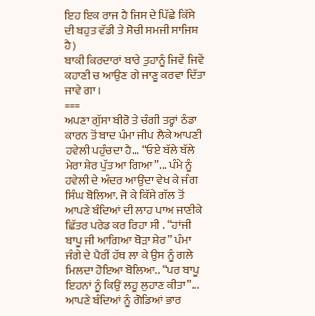ਇਹ ਇਕ ਰਾਜ ਹੈ ਜਿਸ ਦੇ ਪਿੱਛੇ ਕਿੱਸੇ ਦੀ ਬਹੁਤ ਵੱਡੀ ਤੇ ਸੋਚੀ ਸਮਜੀ ਸਾਜਿਸ਼ ਹੈ)
ਬਾਕੀ ਕਿਰਦਾਰਾਂ ਬਾਰੇ ਤੁਹਾਨੂੰ ਜਿਵੇਂ ਜਿਵੇਂ ਕਹਾਣੀ ਚ ਆਉਣ ਗੇ ਜਾਣੂ ਕਰਵਾ ਦਿੱਤਾ ਜਾਵੇ ਗਾ ।
===
ਅਪਣਾ ਗੁੱਸਾ ਬੀਰੋ ਤੇ ਚੰਗੀ ਤਰ੍ਹਾਂ ਠੰਡਾ ਕਾਰਨ ਤੋਂ ਬਾਦ ਪੰਮਾ ਜੀਪ ਲੈਕੇ ਆਪਣੀ ਹਵੇਲੀ ਪਹੁੰਚਦਾ ਹੈ… “ਓਏ ਬੱਲੇ ਬੱਲੇ ਮੇਰਾ ਸ਼ੇਰ ਪੁੱਤ ਆ ਗਿਆ”... ਪੰਮੇ ਨੂੰ ਹਵੇਲੀ ਦੇ ਅੰਦਰ ਆਉਂਦਾ ਵੇਖ ਕੇ ਜੰਗ ਸਿੰਘ ਬੋਲਿਆ. ਜੋ ਕੇ ਕਿੱਸੇ ਗੱਲ ਤੋਂ ਆਪਣੇ ਬੰਦਿਆਂ ਦੀ ਲਾਹ ਪਾਅ ਜਾਣੀਕੇ ਛਿੱਤਰ ਪਰੇਡ ਕਰ ਰਿਹਾ ਸੀ . “ਹਾਂਜੀ ਬਾਪੂ ਜੀ ਆਗਿਆ ਥੋੜਾ ਸ਼ੇਰ” ਪੰਮਾ ਜੰਗੇ ਦੇ ਪੈਰੀਂ ਹੱਥ ਲਾ ਕੇ ਉਸ ਨੂੰ ਗਲੇ ਮਿਲਦਾ ਹੋਇਆ ਬੋਲਿਆ.. “ਪਰ ਬਾਪੂ ਇਹਨਾਂ ਨੂੰ ਕਿਉਂ ਲਹੂ ਲੁਹਾਣ ਕੀਤਾ”... ਆਪਣੇ ਬੰਦਿਆਂ ਨੂੰ ਗੋਡਿਆਂ ਭਾਰ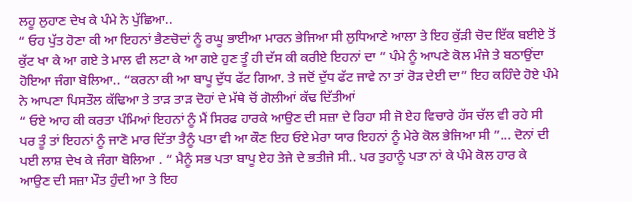ਲਹੂ ਲੁਹਾਣ ਦੇਖ ਕੇ ਪੰਮੇ ਨੇ ਪੁੱਛਿਆ..
“ ਓਹ ਪੁੱਤ ਹੋਣਾ ਕੀ ਆ ਇਹਨਾਂ ਭੈਣਚੋਦਾਂ ਨੂੰ ਰਘੂ ਭਾਈਆ ਮਾਰਨ ਭੇਜਿਆ ਸੀ ਲੁਧਿਆਣੇ ਆਲਾ ਤੇ ਇਹ ਕੁੱੜੀ ਚੋਦ ਇੱਕ ਬਈਏ ਤੋਂ ਕੁੱਟ ਖਾ ਕੇ ਆ ਗਏ ਤੇ ਮਾਲ ਵੀ ਲਟਾ ਕੇ ਆ ਗਏ ਹੁਣ ਤੂੰ ਹੀ ਦੱਸ ਕੀ ਕਰੀਏ ਇਹਨਾਂ ਦਾ ” ਪੰਮੇ ਨੂੰ ਆਪਣੇ ਕੋਲ ਮੰਜੇ ਤੇ ਬਠਾਉਂਦਾ ਹੋਇਆ ਜੰਗਾ ਬੋਲਿਆ.. “ਕਰਨਾ ਕੀ ਆ ਬਾਪੂ ਦੁੱਧ ਫੱਟ ਗਿਆ. ਤੇ ਜਦੋਂ ਦੁੱਧ ਫੱਟ ਜਾਵੇ ਨਾ ਤਾਂ ਰੋੜ ਦੇਈ ਦਾ” ਇਹ ਕਹਿੰਦੇ ਹੋਏ ਪੰਮੇ ਨੇ ਆਪਣਾ ਪਿਸਤੌਲ ਕੱਢਿਆ ਤੇ ਤਾੜ ਤਾੜ ਦੋਹਾਂ ਦੇ ਮੱਥੇ ਚੋਂ ਗੋਲੀਆਂ ਕੱਢ ਦਿੱਤੀਆਂ
“ ਓਏ ਆਹ ਕੀ ਕਰਤਾ ਪੰਮਿਆਂ ਇਹਨਾਂ ਨੂੰ ਮੈਂ ਸਿਰਫ ਹਾਰਕੇ ਆਉਣ ਦੀ ਸਜ਼ਾ ਦੇ ਰਿਹਾ ਸੀ ਜੋ ਏਹ ਵਿਚਾਰੇ ਹੱਸ ਚੱਲ ਵੀ ਰਹੇ ਸੀ ਪਰ ਤੂੰ ਤਾਂ ਇਹਨਾਂ ਨੂੰ ਜਾਣੋ ਮਾਰ ਦਿੱਤਾ ਤੈਨੂੰ ਪਤਾ ਵੀ ਆ ਕੌਣ ਇਹ ਓਏ ਮੇਰਾ ਯਾਰ ਇਹਨਾਂ ਨੂੰ ਮੇਰੇ ਕੋਲ ਭੇਜਿਆ ਸੀ ”... ਦੋਨਾਂ ਦੀ ਪਈ ਲਾਸ਼ ਦੇਖ ਕੇ ਜੰਗਾ ਬੋਲਿਆ . “ ਮੈਨੂੰ ਸਭ ਪਤਾ ਬਾਪੂ ਏਹ ਤੇਜੇ ਦੇ ਭਤੀਜੇ ਸੀ.. ਪਰ ਤੁਹਾਨੂੰ ਪਤਾ ਨਾਂ ਕੇ ਪੰਮੇ ਕੋਲ ਹਾਰ ਕੇ ਆਉਣ ਦੀ ਸਜ਼ਾ ਮੌਤ ਹੁੰਦੀ ਆ ਤੇ ਇਹ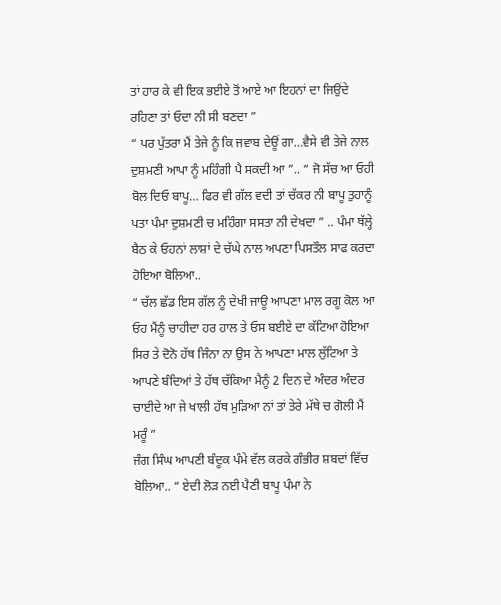ਤਾਂ ਹਾਰ ਕੇ ਵੀ ਇਕ ਭਈਏ ਤੋਂ ਆਏ ਆ ਇਹਨਾਂ ਦਾ ਜਿਉਂਦੇ ਰਹਿਣਾ ਤਾਂ ਓਦਾ ਨੀ ਸੀ ਬਣਦਾ ”
“ ਪਰ ਪੁੱਤਰਾ ਮੈਂ ਤੇਜੇ ਨੂੰ ਕਿ ਜਵਾਬ ਦੇਊਂ ਗਾ…ਵੈਸੇ ਵੀ ਤੇਜੇ ਨਾਲ ਦੁਸ਼ਮਣੀ ਆਪਾ ਨੂੰ ਮਹਿੰਗੀ ਪੈ ਸਕਦੀ ਆ ”.. “ ਜੋ ਸੱਚ ਆ ਓਹੀ ਬੋਲ ਦਿਓ ਬਾਪੂ… ਫਿਰ ਵੀ ਗੱਲ ਵਦੀ ਤਾਂ ਚੱਕਰ ਨੀ ਬਾਪੂ ਤੁਹਾਨੂੰ ਪਤਾ ਪੰਮਾ ਦੁਸ਼ਮਣੀ ਚ ਮਹਿੰਗਾ ਸਸਤਾ ਨੀ ਦੇਖਦਾ ” .. ਪੰਮਾ ਥੱਲ੍ਹੇ ਬੈਠ ਕੇ ਓਹਨਾਂ ਲਾਸ਼ਾਂ ਦੇ ਚੱਘੇ ਨਾਲ ਅਪਣਾ ਪਿਸਤੌਲ ਸਾਫ ਕਰਦਾ ਹੋਇਆ ਬੋਲਿਆ..
“ ਚੱਲ ਛੱਡ ਇਸ ਗੱਲ ਨੂੰ ਦੇਖੀ ਜਾਊ ਆਪਣਾ ਮਾਲ ਰਗੂ ਕੋਲ ਆ ਓਹ ਮੈਂਨੂੰ ਚਾਹੀਦਾ ਹਰ ਹਾਲ ਤੇ ਓਸ ਬਈਏ ਦਾ ਕੱਟਿਆ ਹੋਇਆ ਸਿਰ ਤੇ ਦੋਨੋ ਹੱਥ ਜਿੰਨਾ ਨਾ ਉਸ ਨੇ ਆਪਣਾ ਮਾਲ ਲੁੱਟਿਆ ਤੇ ਆਪਣੇ ਬੰਦਿਆਂ ਤੇ ਹੱਥ ਚੱਕਿਆ ਮੈਨੂੰ 2 ਦਿਨ ਦੇ ਅੰਦਰ ਅੰਦਰ ਚਾਈਦੇ ਆ ਜੇ ਖਾਲੀ ਹੱਥ ਮੁੜਿਆ ਨਾਂ ਤਾਂ ਤੇਰੇ ਮੱਥੇ ਚ ਗੋਲੀ ਮੈਂ ਮਰੂੰ ”
ਜੰਗ ਸਿੰਘ ਆਪਣੀ ਬੰਦੂਕ ਪੰਮੇ ਵੱਲ ਕਰਕੇ ਗੰਭੀਰ ਸ਼ਬਦਾਂ ਵਿੱਚ ਬੋਲਿਆ.. “ ਏਦੀ ਲੋੜ ਨਈ ਪੈਣੀ ਬਾਪੂ ਪੰਮਾ ਨੇ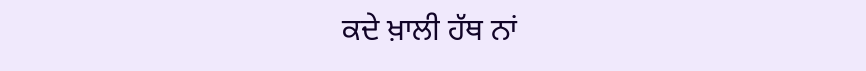ਕਦੇ ਖ਼ਾਲੀ ਹੱਥ ਨਾਂ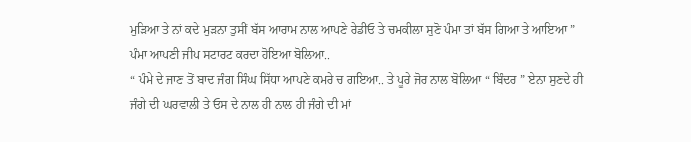ਮੁੜਿਆ ਤੇ ਨਾਂ ਕਦੇ ਮੁੜਨਾ ਤੁਸੀਂ ਬੱਸ ਆਰਾਮ ਨਾਲ ਆਪਣੇ ਰੇਡੀਓ ਤੇ ਚਮਕੀਲਾ ਸੁਣੋ ਪੰਮਾ ਤਾਂ ਬੱਸ ਗਿਆ ਤੇ ਆਇਆ ” ਪੰਮਾ ਆਪਣੀ ਜੀਪ ਸਟਾਰਟ ਕਰਦਾ ਹੋਇਆ ਬੋਲਿਆ..
“ ਪੰਮੇ ਦੇ ਜਾਣ ਤੋਂ ਬਾਦ ਜੰਗ ਸਿੰਘ ਸਿੱਧਾ ਆਪਣੇ ਕਮਰੇ ਚ ਗਇਆ.. ਤੇ ਪੂਰੇ ਜੋਰ ਨਾਲ ਬੋਲਿਆ “ ਬਿੰਦਰ ” ਏਨਾ ਸੁਣਦੇ ਹੀ ਜੰਗੇ ਦੀ ਘਰਵਾਲੀ ਤੇ ਓਸ ਦੇ ਨਾਲ ਹੀ ਨਾਲ ਹੀ ਜੰਗੇ ਦੀ ਮਾਂ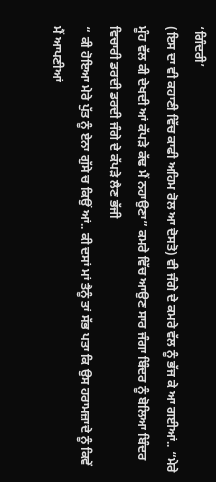‘ਗਿੰਦਰੀ’
(ਇਸ ਦਾ ਵੀ ਕਹਾਣੀ ਵਿੱਚ ਕਾਫੀ ਅਹਿਮ ਰੋਲ ਆ ਦੋਸਤੋ) ਵੀ ਜੰਗੇ ਦੇ ਕਮਰੇ ਵੱਲ ਨੂੰ ਭੱਜ ਕੇ ਆ ਗਈਆਂ.. “ਮੇਰੇ ਮੂੰਹ ਵੱਲ ਕੀ ਦੇਖਦੀ ਆਂ ਕੱਪੜੇ ਕੱਢ ਮੈਂ ਨਹਾਉਣਾ” ਕਮਰੇ ਵਿੱਚ ਆਉਣ ਸਾਰ ਜੰਗਾ ਬਿੰਦਰ ਨੂੰ ਬੋਲਿਆ ਬਿੰਦਰ ਵਿਚਾਰੀ ਡਰਦੀ ਡਰਦੀ ਜੰਗੇ ਦੇ ਕੱਪੜੇ ਲੈਣ ਭੱਜੀ
“ ਕੀ ਹੋਇਆ ਮੇਰੇ ਪੁੱਤ ਨੂੰ ਏਨਾ ਗੁੱਸੇ ਚ ਕਿਉਂ ਆਂ.. ਕੀ ਦਸਾਂ ਮਾਂ ਤੈਨੂੰ ਤਾਂ ਸੱਭ ਪਤਾ ਕਿ ਉਸ ਹਰਾਮਜ਼ਾਦੇ ਨੂੰ ਕਿਵੇਂ ਮੈਂ ਆਪਣੀਆਂ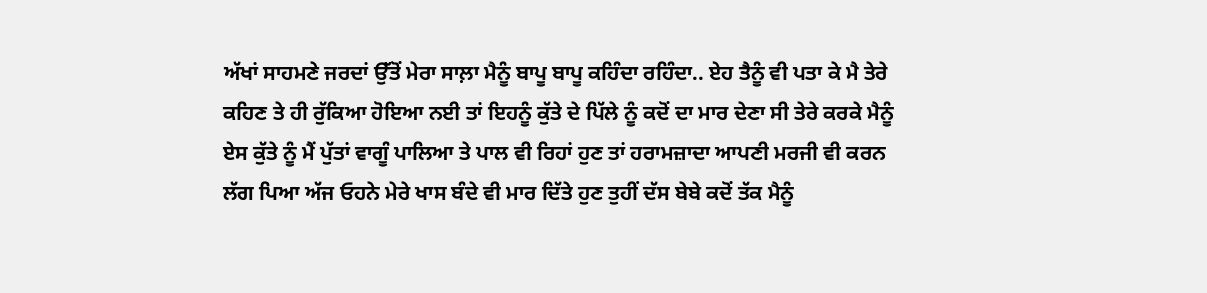ਅੱਖਾਂ ਸਾਹਮਣੇ ਜਰਦਾਂ ਉੱਤੋਂ ਮੇਰਾ ਸਾਲ਼ਾ ਮੈਨੂੰ ਬਾਪੂ ਬਾਪੂ ਕਹਿੰਦਾ ਰਹਿੰਦਾ.. ਏਹ ਤੈਨੂੰ ਵੀ ਪਤਾ ਕੇ ਮੈ ਤੇਰੇ ਕਹਿਣ ਤੇ ਹੀ ਰੁੱਕਿਆ ਹੋਇਆ ਨਈ ਤਾਂ ਇਹਨੂੰ ਕੁੱਤੇ ਦੇ ਪਿੱਲੇ ਨੂੰ ਕਦੋਂ ਦਾ ਮਾਰ ਦੇਣਾ ਸੀ ਤੇਰੇ ਕਰਕੇ ਮੈਨੂੰ ਏਸ ਕੁੱਤੇ ਨੂੰ ਮੈਂ ਪੁੱਤਾਂ ਵਾਗੂੰ ਪਾਲਿਆ ਤੇ ਪਾਲ ਵੀ ਰਿਹਾਂ ਹੁਣ ਤਾਂ ਹਰਾਮਜ਼ਾਦਾ ਆਪਣੀ ਮਰਜੀ ਵੀ ਕਰਨ ਲੱਗ ਪਿਆ ਅੱਜ ਓਹਨੇ ਮੇਰੇ ਖਾਸ ਬੰਦੇ ਵੀ ਮਾਰ ਦਿੱਤੇ ਹੁਣ ਤੁਹੀਂ ਦੱਸ ਬੇਬੇ ਕਦੋਂ ਤੱਕ ਮੈਨੂੰ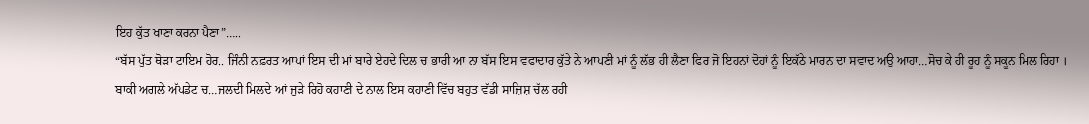ਇਹ ਕੁੱਤ ਖਾਣਾ ਕਰਨਾ ਪੈਣਾ”…..
“ਬੱਸ ਪੁੱਤ ਥੋੜਾ ਟਾਇਮ ਹੋਰ.. ਜਿੰਨੀ ਨਫ਼ਰਤ ਆਪਾਂ ਇਸ ਦੀ ਮਾਂ ਬਾਰੇ ਏਹਦੇ ਦਿਲ ਚ ਭਾਰੀ ਆ ਨਾ ਬੱਸ ਇਸ ਵਫਾਦਾਰ ਕੁੱਤੇ ਨੇ ਆਪਣੀ ਮਾਂ ਨੂੰ ਲੱਭ ਹੀ ਲੈਣਾ ਫਿਰ ਜੋ ਇਹਨਾਂ ਦੋਹਾਂ ਨੂੰ ਇਕੱਠੇ ਮਾਰਨ ਦਾ ਸਵਾਦ ਅਉ ਆਹਾ…ਸੋਚ ਕੇ ਹੀ ਰੂਹ ਨੂੰ ਸਕੂਨ ਮਿਲ ਰਿਹਾ ।
ਬਾਕੀ ਅਗਲੇ ਅੱਪਡੇਟ ਚ…ਜਲਦੀ ਮਿਲਦੇ ਆਂ ਜੁੜੇ ਰਿਹੋ ਕਹਾਣੀ ਦੇ ਨਾਲ ਇਸ ਕਹਾਣੀ ਵਿੱਚ ਬਹੁਤ ਵੱਡੀ ਸਾਜ਼ਿਸ਼ ਚੱਲ ਰਹੀ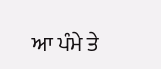ਆ ਪੰਮੇ ਤੇ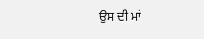ਉਸ ਦੀ ਮਾਂ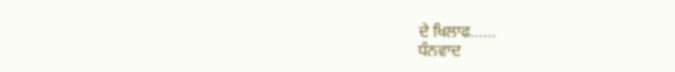ਦੇ ਖਿਲਾਫ……
ਧੰਨਵਾਦ